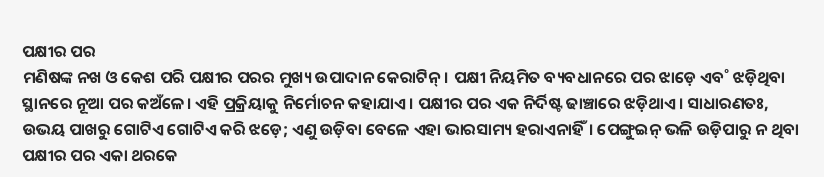ପକ୍ଷୀର ପର
ମଣିଷଙ୍କ ନଖ ଓ କେଶ ପରି ପକ୍ଷୀର ପରର ମୁଖ୍ୟ ଉପାଦାନ କେରାଟିନ୍। ପକ୍ଷୀ ନିୟମିତ ବ୍ୟବଧାନରେ ପର ଝାଡ଼େ ଏବ˚ ଝଡ଼ିଥିବା ସ୍ଥାନରେ ନୂଆ ପର କଅଁଳେ। ଏହି ପ୍ରକ୍ରିୟାକୁ ନିର୍ମୋଚନ କହାଯାଏ। ପକ୍ଷୀର ପର ଏକ ନିର୍ଦିଷ୍ଟ ଢାଞ୍ଚାରେ ଝଡ଼ିଥାଏ। ସାଧାରଣତଃ, ଉଭୟ ପାଖରୁ ଗୋଟିଏ ଗୋଟିଏ କରି ଝଡ଼େ; ଏଣୁ ଉଡ଼ିବା ବେଳେ ଏହା ଭାରସାମ୍ୟ ହରାଏନାହିଁ। ପେଙ୍ଗୁଇନ୍ ଭଳି ଉଡ଼ିପାରୁ ନ ଥିବା ପକ୍ଷୀର ପର ଏକା ଥରକେ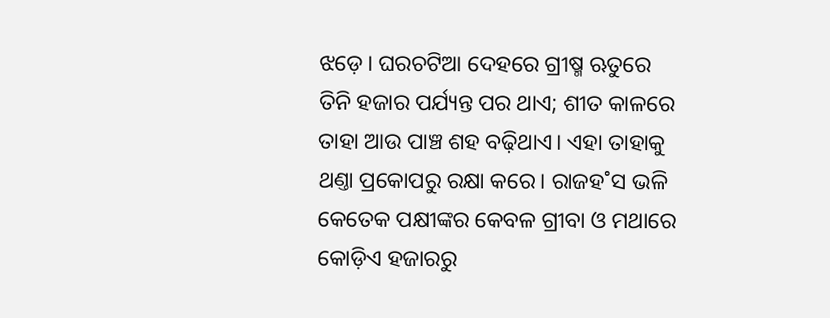ଝଡ଼େ। ଘରଚଟିଆ ଦେହରେ ଗ୍ରୀଷ୍ମ ଋତୁରେ ତିନି ହଜାର ପର୍ଯ୍ୟନ୍ତ ପର ଥାଏ; ଶୀତ କାଳରେ ତାହା ଆଉ ପାଞ୍ଚ ଶହ ବଢ଼ିଥାଏ। ଏହା ତାହାକୁ ଥଣ୍ତା ପ୍ରକୋପରୁ ରକ୍ଷା କରେ। ରାଜହ˚ସ ଭଳି କେତେକ ପକ୍ଷୀଙ୍କର କେବଳ ଗ୍ରୀବା ଓ ମଥାରେ କୋଡ଼ିଏ ହଜାରରୁ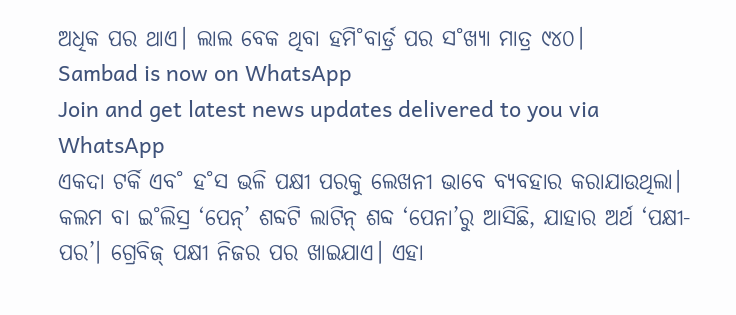ଅଧିକ ପର ଥାଏ। ଲାଲ ବେକ ଥିବା ହମି˚ବାର୍ଡ୍ର ପର ସ˚ଖ୍ୟା ମାତ୍ର ୯୪୦।
Sambad is now on WhatsApp
Join and get latest news updates delivered to you via WhatsApp
ଏକଦା ଟର୍କି ଏବ˚ ହ˚ସ ଭଳି ପକ୍ଷୀ ପରକୁ ଲେଖନୀ ଭାବେ ବ୍ୟବହାର କରାଯାଉଥିଲା। କଲମ ବା ଇ˚ଲିସ୍ର ‘ପେନ୍’ ଶବ୍ଦଟି ଲାଟିନ୍ ଶବ୍ଦ ‘ପେନା’ରୁ ଆସିଛି, ଯାହାର ଅର୍ଥ ‘ପକ୍ଷୀ-ପର’। ଗ୍ରେବିଜ୍ ପକ୍ଷୀ ନିଜର ପର ଖାଇଯାଏ। ଏହା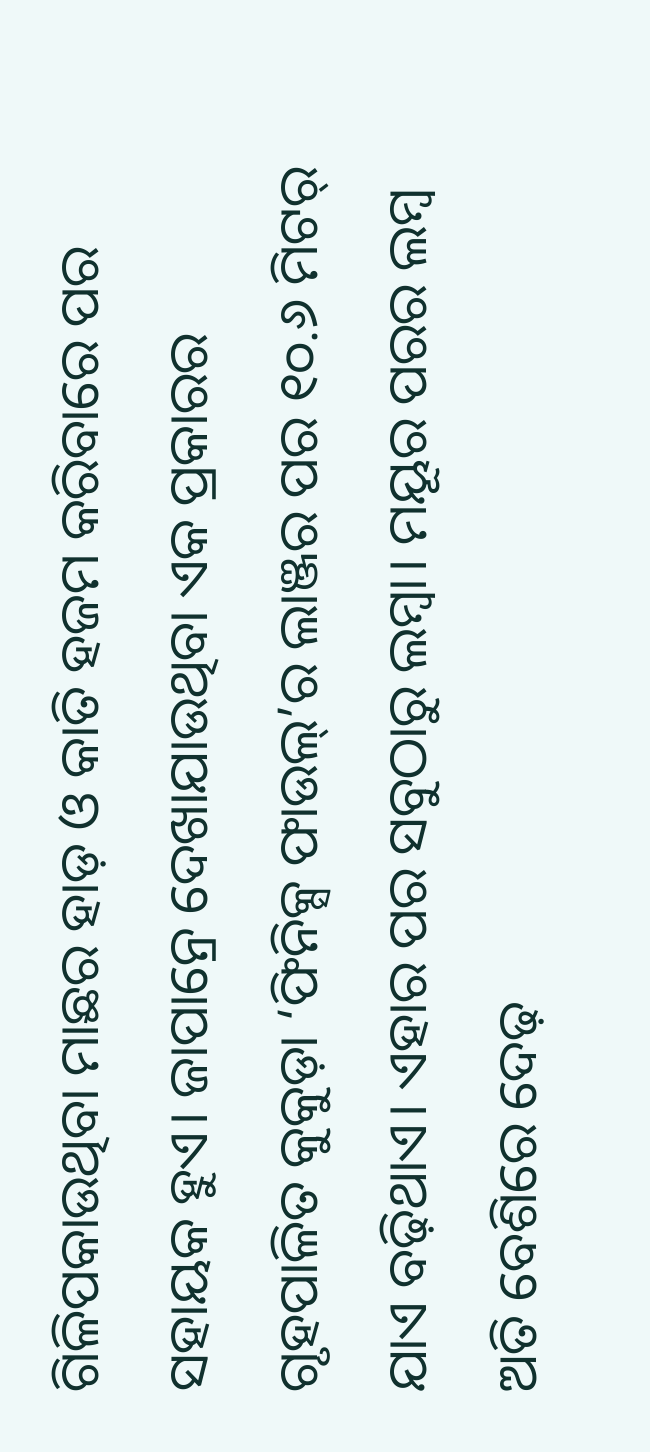ଗିଳିପକାଉଥିବା ମାଛର ହାଡ଼ ଓ କାତି ହଜମ କରିବାରେ ପର ସହାୟକ ହୁଏ। ଜାପାନ୍ରେ ଦେଖାଯାଉଥିବା ଏକ ପ୍ରକାରର ଗୃହପାଳିତ କୁକୁଡ଼ା ‘ଫିନିକ୍ସ ଫାଉଲ୍’ର ଲାଞ୍ଜର ପର ୧୦.୬ ମିଟର୍ ଯାଏ ବଢ଼ିଥାଏ। ଏହାର ପର ସବୁଠାରୁ ଲମ୍ବା। ମୟୂର ପରର ଲମ୍ବ ଅତି ବେଶିରେ ଦେଢ଼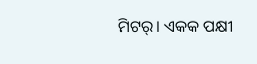ମିଟର୍। ଏକକ ପକ୍ଷୀ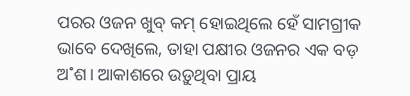ପରର ଓଜନ ଖୁବ୍ କମ୍ ହୋଇଥିଲେ ହେଁ ସାମଗ୍ରୀକ ଭାବେ ଦେଖିଲେ, ତାହା ପକ୍ଷୀର ଓଜନର ଏକ ବଡ଼ ଅ˚ଶ। ଆକାଶରେ ଉଡ଼ୁଥିବା ପ୍ରାୟ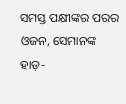ସମସ୍ତ ପକ୍ଷୀଙ୍କର ପରର ଓଜନ, ସେମାନଙ୍କ ହାଡ଼-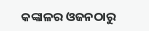କଙ୍କାଳର ଓଜନଠାରୁ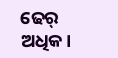ଢେର୍ ଅଧିକ।